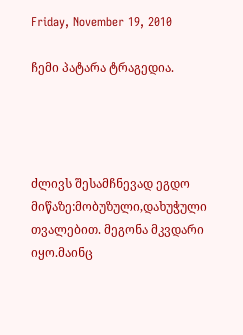Friday, November 19, 2010

ჩემი პატარა ტრაგედია.




ძლივს შესამჩნევად ეგდო მიწაზე:მობუზული,დახუჭული თვალებით. მეგონა მკვდარი იყო.მაინც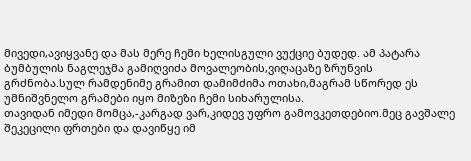მივედი,ავიყვანე და მას მერე ჩემი ხელისგული ვუქციე ბუდედ. ამ პატარა ბუმბულის ნაგლეჯმა გამიღვიძა მოვალეობის,ვიღაცაზე ზრუნვის გრძნობა.სულ რამდენიმე გრამით დამიმძიმა ოთახი,მაგრამ სწორედ ეს უმნიშვნელო გრამები იყო მიზეზი ჩემი სიხარულისა.
თავიდან იმედი მომცა,-კარგად ვარ,კიდევ უფრო გამოვკეთდებიო.მეც გავშალე შეკეცილი ფრთები და დავიწყე იმ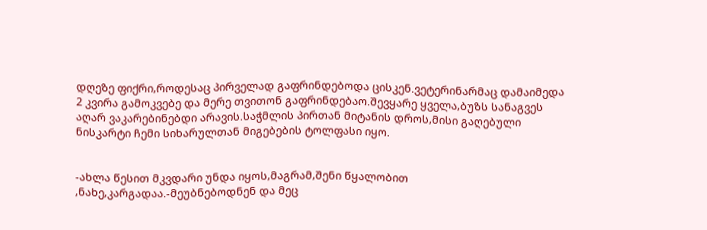დღეზე ფიქრი,როდესაც პირველად გაფრინდებოდა ცისკენ.ვეტერინარმაც დამაიმედა 2 კვირა გამოკვებე და მერე თვითონ გაფრინდებაო.შევყარე ყველა,ბუზს სანაგვეს აღარ ვაკარებინებდი არავის.საჭმლის პირთან მიტანის დროს,მისი გაღებული ნისკარტი ჩემი სიხარულთან მიგებების ტოლფასი იყო.


-ახლა წესით მკვდარი უნდა იყოს,მაგრამ,შენი წყალობით ,ნახე,კარგადაა.-მეუბნებოდნენ და მეც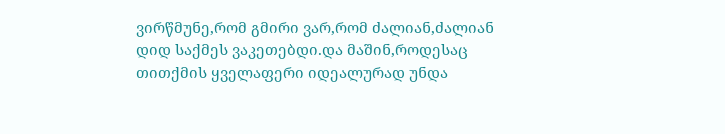ვირწმუნე,რომ გმირი ვარ,რომ ძალიან,ძალიან დიდ საქმეს ვაკეთებდი.და მაშინ,როდესაც თითქმის ყველაფერი იდეალურად უნდა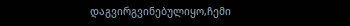დაგვირგვინებულიყო,ჩემი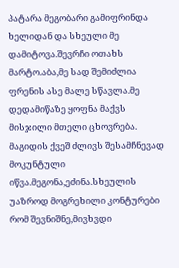პატარა მეგობარი გამიფრინდა ხელიდან და სხეული მე დამიტოვა.შევრჩი ოთახს მარტო.აბა,მე სად შემიძლია ფრენის ასე მალე სწავლა.მე დედამიწაზე ყოფნა მაქვს მისჯილი მთელი ცხოვრება.
მაგიდის ქვეშ ძლივს შესამჩნევად მოკუნტული იწვა.მეგონა,ეძინა.სხეულის უაზროდ მოგრეხილი კონტურები რომ შევნიშნე,მივხვდი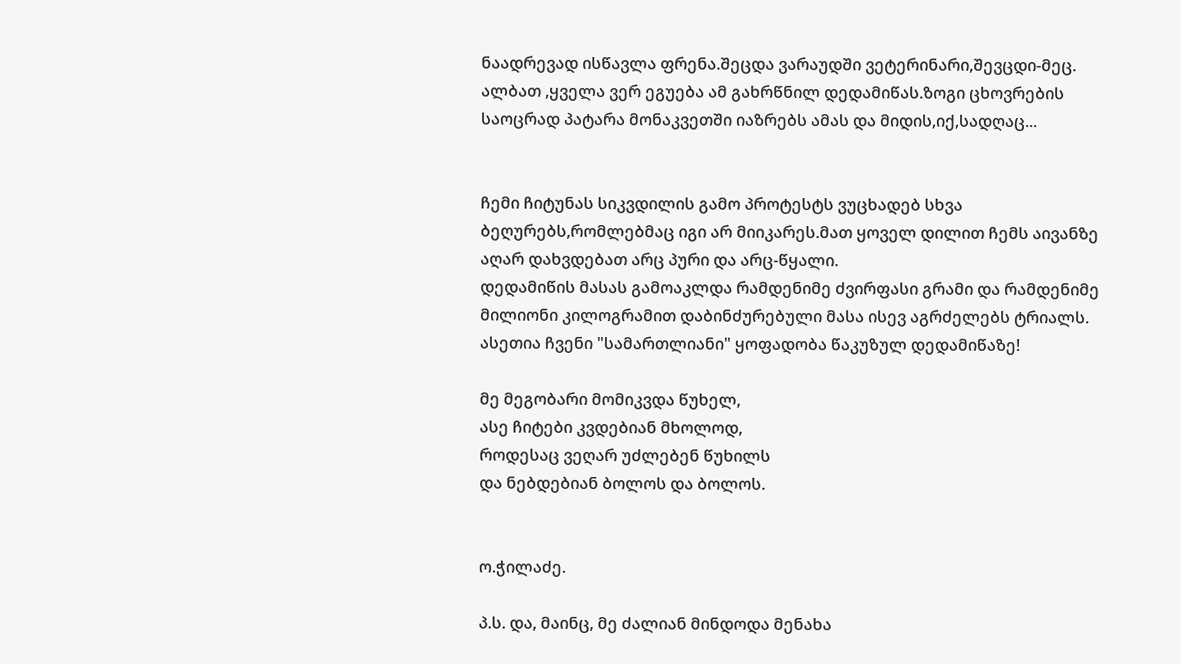ნაადრევად ისწავლა ფრენა.შეცდა ვარაუდში ვეტერინარი,შევცდი-მეც.
ალბათ ,ყველა ვერ ეგუება ამ გახრწნილ დედამიწას.ზოგი ცხოვრების საოცრად პატარა მონაკვეთში იაზრებს ამას და მიდის,იქ,სადღაც...


ჩემი ჩიტუნას სიკვდილის გამო პროტესტს ვუცხადებ სხვა ბეღურებს,რომლებმაც იგი არ მიიკარეს.მათ ყოველ დილით ჩემს აივანზე აღარ დახვდებათ არც პური და არც-წყალი.
დედამიწის მასას გამოაკლდა რამდენიმე ძვირფასი გრამი და რამდენიმე მილიონი კილოგრამით დაბინძურებული მასა ისევ აგრძელებს ტრიალს. ასეთია ჩვენი "სამართლიანი" ყოფადობა წაკუზულ დედამიწაზე!

მე მეგობარი მომიკვდა წუხელ,
ასე ჩიტები კვდებიან მხოლოდ,
როდესაც ვეღარ უძლებენ წუხილს
და ნებდებიან ბოლოს და ბოლოს.


ო.ჭილაძე.

პ.ს. და, მაინც, მე ძალიან მინდოდა მენახა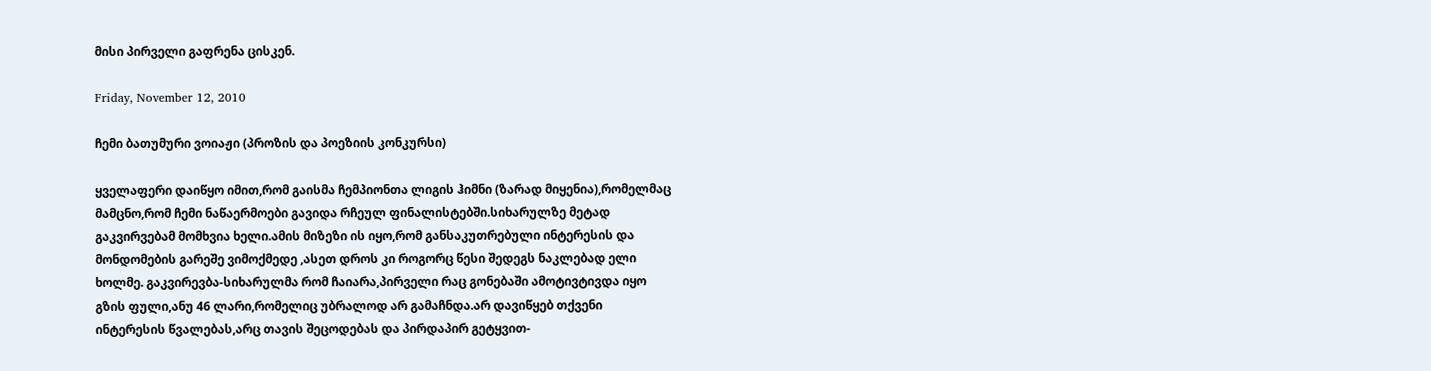მისი პირველი გაფრენა ცისკენ.

Friday, November 12, 2010

ჩემი ბათუმური ვოიაჟი (პროზის და პოეზიის კონკურსი)

ყველაფერი დაიწყო იმით,რომ გაისმა ჩემპიონთა ლიგის ჰიმნი (ზარად მიყენია),რომელმაც მამცნო,რომ ჩემი ნაწაერმოები გავიდა რჩეულ ფინალისტებში.სიხარულზე მეტად გაკვირვებამ მომხვია ხელი.ამის მიზეზი ის იყო,რომ განსაკუთრებული ინტერესის და მონდომების გარეშე ვიმოქმედე ,ასეთ დროს კი როგორც წესი შედეგს ნაკლებად ელი ხოლმე. გაკვირევბა-სიხარულმა რომ ჩაიარა,პირველი რაც გონებაში ამოტივტივდა იყო გზის ფული,ანუ 46 ლარი,რომელიც უბრალოდ არ გამაჩნდა.არ დავიწყებ თქვენი ინტერესის წვალებას,არც თავის შეცოდებას და პირდაპირ გეტყვით-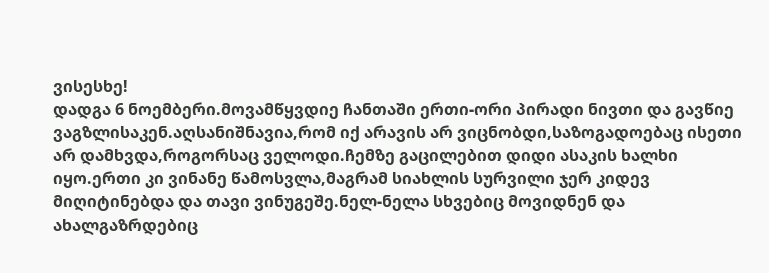ვისესხე!
დადგა 6 ნოემბერი.მოვამწყვდიე ჩანთაში ერთი-ორი პირადი ნივთი და გავწიე ვაგზლისაკენ.აღსანიშნავია,რომ იქ არავის არ ვიცნობდი,საზოგადოებაც ისეთი არ დამხვდა,როგორსაც ველოდი.ჩემზე გაცილებით დიდი ასაკის ხალხი იყო.ერთი კი ვინანე წამოსვლა,მაგრამ სიახლის სურვილი ჯერ კიდევ მიღიტინებდა და თავი ვინუგეშე.ნელ-ნელა სხვებიც მოვიდნენ და ახალგაზრდებიც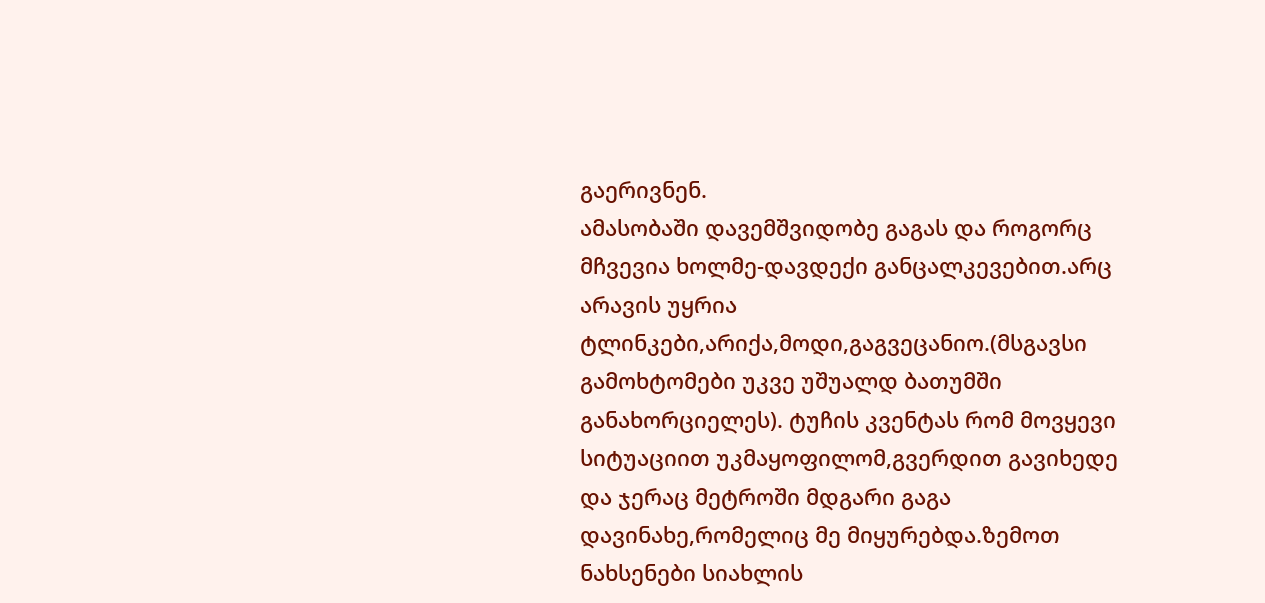გაერივნენ.
ამასობაში დავემშვიდობე გაგას და როგორც მჩვევია ხოლმე-დავდექი განცალკევებით.არც არავის უყრია ტლინკები,არიქა,მოდი,გაგვეცანიო.(მსგავსი გამოხტომები უკვე უშუალდ ბათუმში განახორციელეს). ტუჩის კვენტას რომ მოვყევი სიტუაციით უკმაყოფილომ,გვერდით გავიხედე და ჯერაც მეტროში მდგარი გაგა დავინახე,რომელიც მე მიყურებდა.ზემოთ ნახსენები სიახლის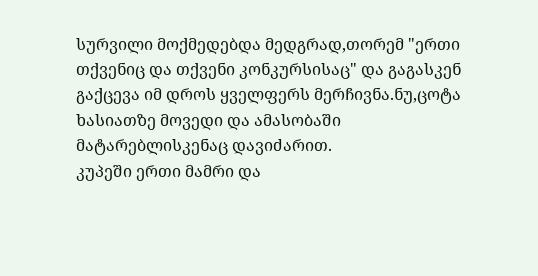სურვილი მოქმედებდა მედგრად,თორემ "ერთი თქვენიც და თქვენი კონკურსისაც" და გაგასკენ გაქცევა იმ დროს ყველფერს მერჩივნა.ნუ,ცოტა ხასიათზე მოვედი და ამასობაში მატარებლისკენაც დავიძარით.
კუპეში ერთი მამრი და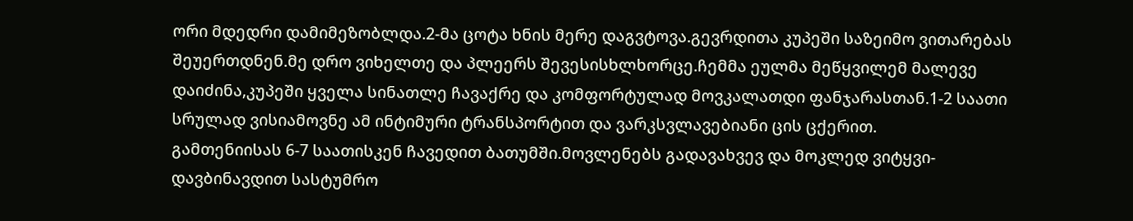ორი მდედრი დამიმეზობლდა.2-მა ცოტა ხნის მერე დაგვტოვა.გევრდითა კუპეში საზეიმო ვითარებას შეუერთდნენ.მე დრო ვიხელთე და პლეერს შევესისხლხორცე.ჩემმა ეულმა მეწყვილემ მალევე დაიძინა,კუპეში ყველა სინათლე ჩავაქრე და კომფორტულად მოვკალათდი ფანჯარასთან.1-2 საათი სრულად ვისიამოვნე ამ ინტიმური ტრანსპორტით და ვარკსვლავებიანი ცის ცქერით.
გამთენიისას 6-7 საათისკენ ჩავედით ბათუმში.მოვლენებს გადავახვევ და მოკლედ ვიტყვი-დავბინავდით სასტუმრო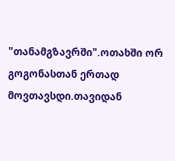"თანამგზავრში".ოთახში ორ გოგონასთან ერთად მოვთავსდი.თავიდან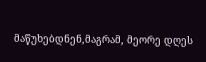მაწუხებდნენ,მაგრამ, მეორე დღეს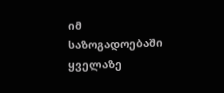იმ საზოგადოებაში ყველაზე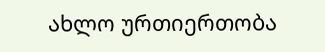ახლო ურთიერთობა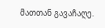მათთან გავაჩაღე.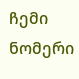ჩემი ნომერი